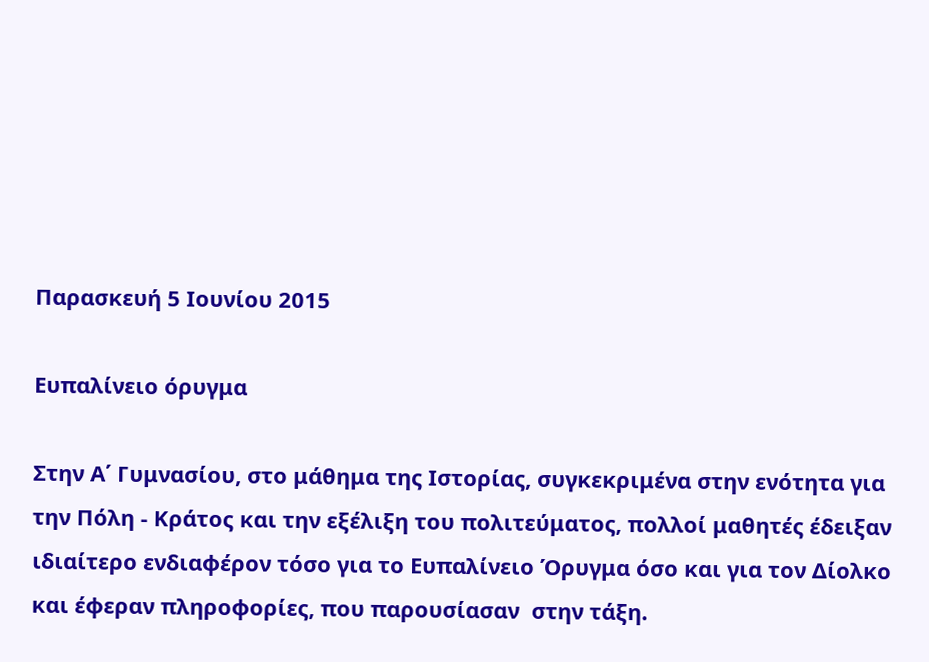Παρασκευή 5 Ιουνίου 2015

Ευπαλίνειο όρυγμα

Στην Α΄ Γυμνασίου, στο μάθημα της Ιστορίας, συγκεκριμένα στην ενότητα για την Πόλη - Κράτος και την εξέλιξη του πολιτεύματος, πολλοί μαθητές έδειξαν ιδιαίτερο ενδιαφέρον τόσο για το Ευπαλίνειο Όρυγμα όσο και για τον Δίολκο και έφεραν πληροφορίες, που παρουσίασαν  στην τάξη.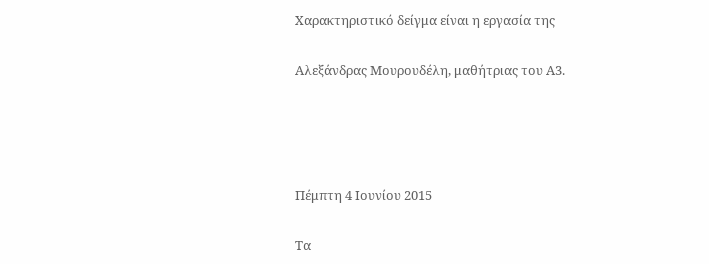Χαρακτηριστικό δείγμα είναι η εργασία της

Αλεξάνδρας Μουρουδέλη, μαθήτριας του Α3.




Πέμπτη 4 Ιουνίου 2015

Τα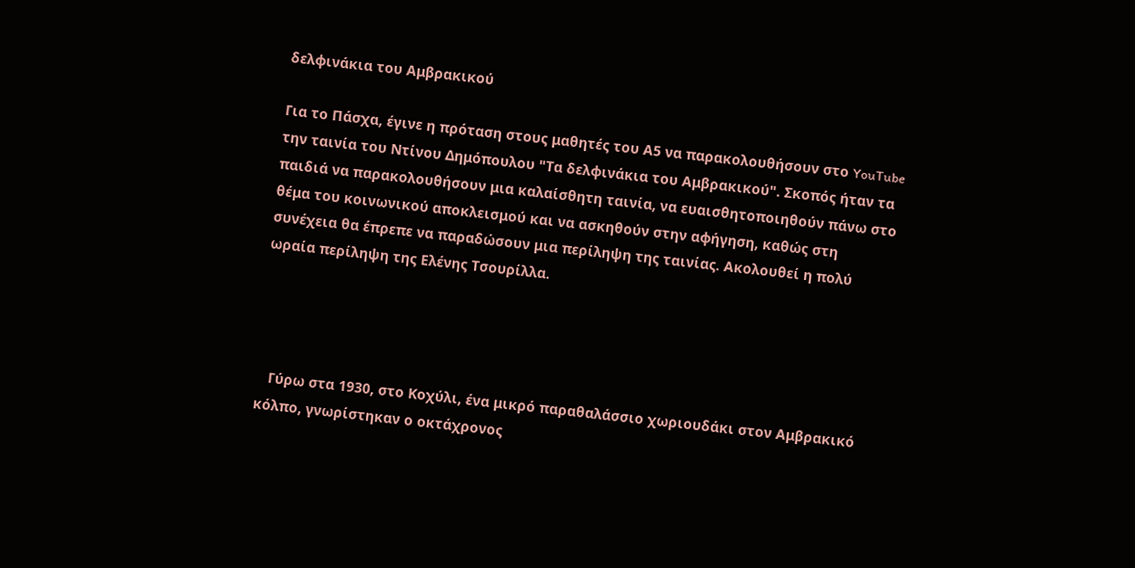δελφινάκια του Αμβρακικού

Για το Πάσχα, έγινε η πρόταση στους μαθητές του Α5 να παρακολουθήσουν στο YouTube την ταινία του Ντίνου Δημόπουλου "Τα δελφινάκια του Αμβρακικού". Σκοπός ήταν τα παιδιά να παρακολουθήσουν μια καλαίσθητη ταινία, να ευαισθητοποιηθούν πάνω στο θέμα του κοινωνικού αποκλεισμού και να ασκηθούν στην αφήγηση, καθώς στη συνέχεια θα έπρεπε να παραδώσουν μια περίληψη της ταινίας. Ακολουθεί η πολύ ωραία περίληψη της Ελένης Τσουρίλλα.




   Γύρω στα 1930, στο Κοχύλι, ένα μικρό παραθαλάσσιο χωριουδάκι στον Αμβρακικό κόλπο, γνωρίστηκαν ο οκτάχρονος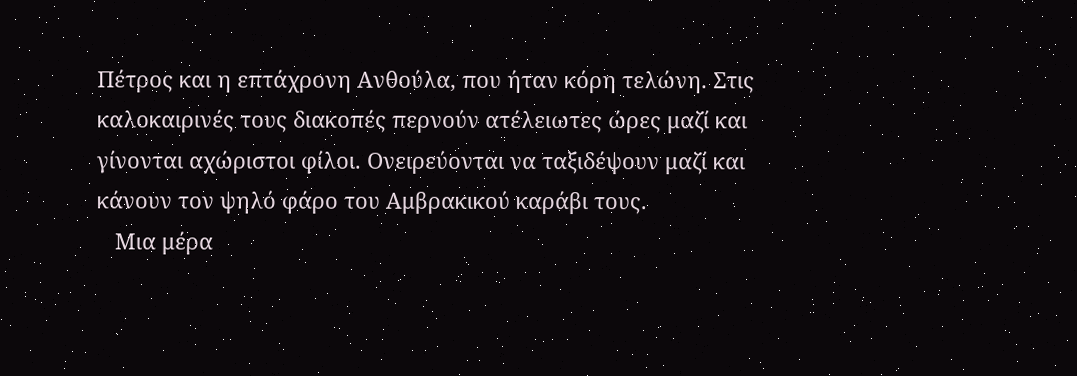Πέτρος και η επτάχρονη Ανθούλα, που ήταν κόρη τελώνη. Στις καλοκαιρινές τους διακοπές περνούν ατέλειωτες ώρες μαζί και γίνονται αχώριστοι φίλοι. Ονειρεύονται να ταξιδέψουν μαζί και κάνουν τον ψηλό φάρο του Αμβρακικού καράβι τους.
   Μια μέρα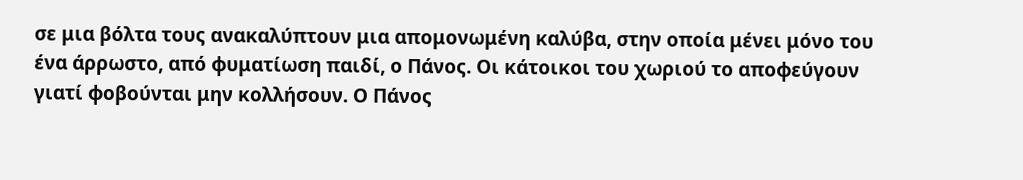σε μια βόλτα τους ανακαλύπτουν μια απομονωμένη καλύβα, στην οποία μένει μόνο του ένα άρρωστο, από φυματίωση παιδί, ο Πάνος. Οι κάτοικοι του χωριού το αποφεύγουν γιατί φοβούνται μην κολλήσουν. Ο Πάνος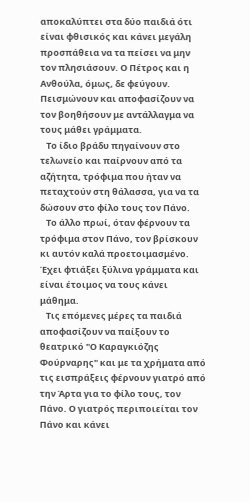αποκαλύπτει στα δύο παιδιά ότι είναι φθισικός και κάνει μεγάλη προσπάθεια να τα πείσει να μην τον πλησιάσουν. Ο Πέτρος και η Ανθούλα, όμως, δε φεύγουν. Πεισμώνουν και αποφασίζουν να τον βοηθήσουν με αντάλλαγμα να τους μάθει γράμματα.
   Το ίδιο βράδυ πηγαίνουν στο τελωνείο και παίρνουν από τα αζήτητα, τρόφιμα που ήταν να πεταχτούν στη θάλασσα, για να τα δώσουν στο φίλο τους τον Πάνο.
   Το άλλο πρωί, όταν φέρνουν τα τρόφιμα στον Πάνο, τον βρίσκουν κι αυτόν καλά προετοιμασμένο. Έχει φτιάξει ξύλινα γράμματα και είναι έτοιμος να τους κάνει μάθημα.
   Τις επόμενες μέρες τα παιδιά αποφασίζουν να παίξουν το θεατρικό "Ο Καραγκιόζης Φούρναρης" και με τα χρήματα από τις εισπράξεις φέρνουν γιατρό από την Άρτα για το φίλο τους, τον Πάνο. Ο γιατρός περιποιείται τον Πάνο και κάνει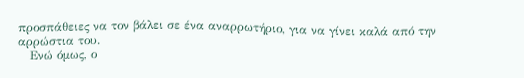προσπάθειες να τον βάλει σε ένα αναρρωτήριο, για να γίνει καλά από την αρρώστια του.
   Ενώ όμως, ο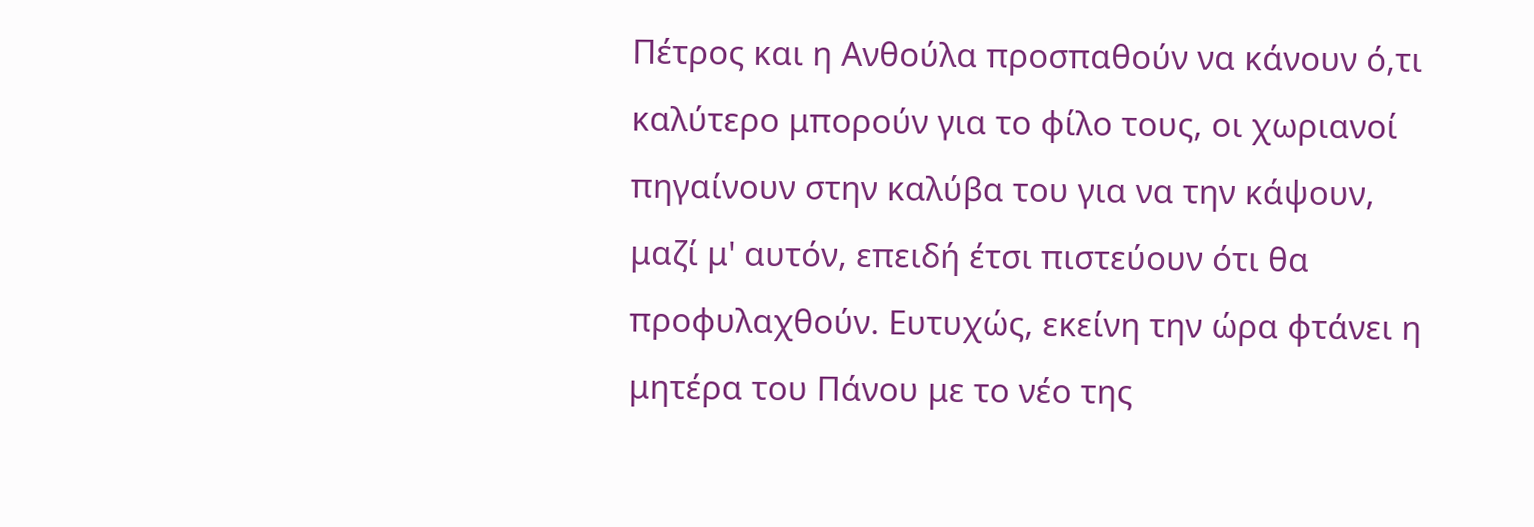Πέτρος και η Ανθούλα προσπαθούν να κάνουν ό,τι καλύτερο μπορούν για το φίλο τους, οι χωριανοί πηγαίνουν στην καλύβα του για να την κάψουν, μαζί μ' αυτόν, επειδή έτσι πιστεύουν ότι θα προφυλαχθούν. Ευτυχώς, εκείνη την ώρα φτάνει η μητέρα του Πάνου με το νέο της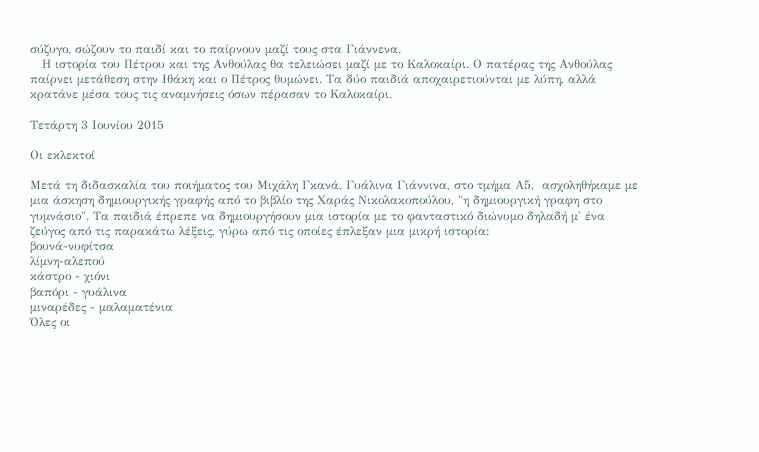σύζυγο, σώζουν το παιδί και το παίρνουν μαζί τους στα Γιάννενα.
   Η ιστορία του Πέτρου και της Ανθούλας θα τελειώσει μαζί με το Καλοκαίρι. Ο πατέρας της Ανθούλας παίρνει μετάθεση στην Ιθάκη και ο Πέτρος θυμώνει. Τα δύο παιδιά αποχαιρετιούνται με λύπη, αλλά κρατάνε μέσα τους τις αναμνήσεις όσων πέρασαν το Καλοκαίρι.

Τετάρτη 3 Ιουνίου 2015

Οι εκλεκτοί

Μετά τη διδασκαλία του ποιήματος του Μιχάλη Γκανά, Γυάλινα Γιάννινα, στο τμήμα Α5,  ασχοληθήκαμε με μια άσκηση δημιουργικής γραφής από το βιβλίο της Χαράς Νικολακοπούλου, "η δημιουργική γραφη στο γυμνάσιο". Τα παιδιά έπρεπε να δημιουργήσουν μια ιστορία με το φανταστικό διώνυμο δηλαδή μ' ένα ζεύγος από τις παρακάτω λέξεις, γύρω από τις οποίες έπλεξαν μια μικρή ιστορία:
βουνά-νυφίτσα
λίμνη-αλεπού
κάστρο - χιόνι
βαπόρι - γυάλινα
μιναρέδες - μαλαματένια
Όλες οι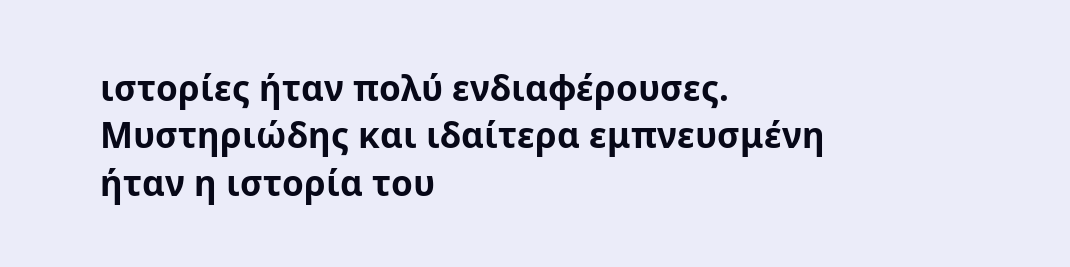ιστορίες ήταν πολύ ενδιαφέρουσες. Μυστηριώδης και ιδαίτερα εμπνευσμένη ήταν η ιστορία του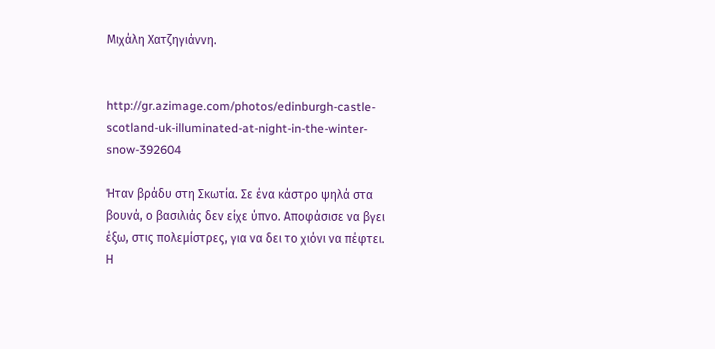Μιχάλη Χατζηγιάννη.


http://gr.azimage.com/photos/edinburgh-castle-scotland-uk-illuminated-at-night-in-the-winter-snow-392604

Ήταν βράδυ στη Σκωτία. Σε ένα κάστρο ψηλά στα βουνά, ο βασιλιάς δεν είχε ύπνο. Αποφάσισε να βγει έξω, στις πολεμίστρες, για να δει το χιόνι να πέφτει. Η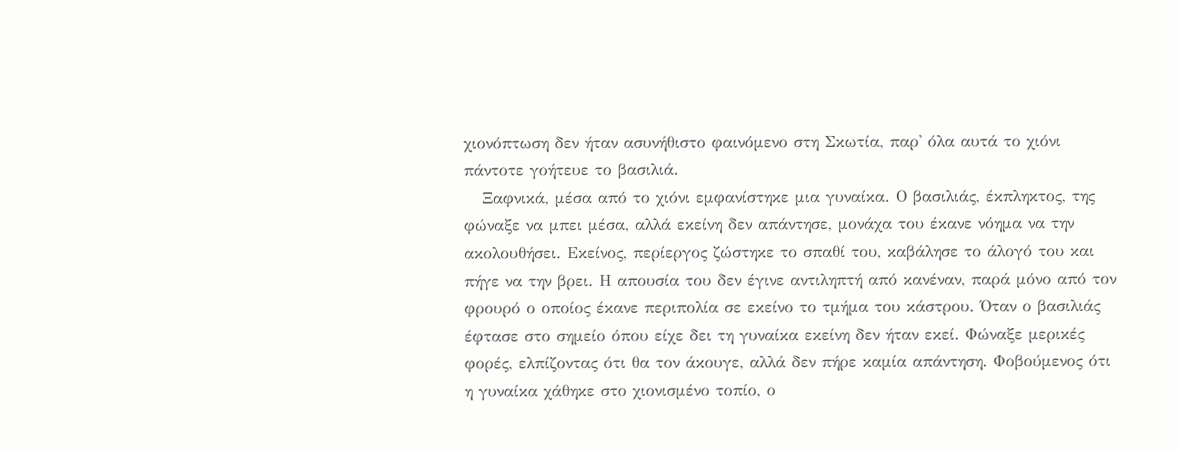χιονόπτωση δεν ήταν ασυνήθιστο φαινόμενο στη Σκωτία, παρ' όλα αυτά το χιόνι πάντοτε γοήτευε το βασιλιά.
   Ξαφνικά, μέσα από το χιόνι εμφανίστηκε μια γυναίκα. Ο βασιλιάς, έκπληκτος, της φώναξε να μπει μέσα, αλλά εκείνη δεν απάντησε, μονάχα του έκανε νόημα να την ακολουθήσει. Εκείνος, περίεργος ζώστηκε το σπαθί του, καβάλησε το άλογό του και πήγε να την βρει. Η απουσία του δεν έγινε αντιληπτή από κανέναν, παρά μόνο από τον φρουρό ο οποίος έκανε περιπολία σε εκείνο το τμήμα του κάστρου. Όταν ο βασιλιάς έφτασε στο σημείο όπου είχε δει τη γυναίκα εκείνη δεν ήταν εκεί. Φώναξε μερικές φορές, ελπίζοντας ότι θα τον άκουγε, αλλά δεν πήρε καμία απάντηση. Φοβούμενος ότι η γυναίκα χάθηκε στο χιονισμένο τοπίο, ο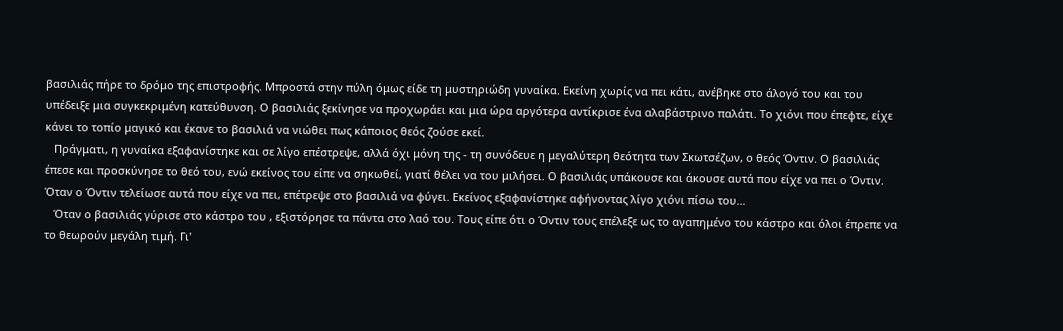βασιλιάς πήρε το δρόμο της επιστροφής. Μπροστά στην πύλη όμως είδε τη μυστηριώδη γυναίκα. Εκείνη χωρίς να πει κάτι, ανέβηκε στο άλογό του και του υπέδειξε μια συγκεκριμένη κατεύθυνση. Ο βασιλιάς ξεκίνησε να προχωράει και μια ώρα αργότερα αντίκρισε ένα αλαβάστρινο παλάτι. Το χιόνι που έπεφτε, είχε κάνει το τοπίο μαγικό και έκανε το βασιλιά να νιώθει πως κάποιος θεός ζούσε εκεί.
   Πράγματι, η γυναίκα εξαφανίστηκε και σε λίγο επέστρεψε, αλλά όχι μόνη της - τη συνόδευε η μεγαλύτερη θεότητα των Σκωτσέζων, ο θεός Όντιν. Ο βασιλιάς έπεσε και προσκύνησε το θεό του, ενώ εκείνος του είπε να σηκωθεί, γιατί θέλει να του μιλήσει. Ο βασιλιάς υπάκουσε και άκουσε αυτά που είχε να πει ο Όντιν. Όταν ο Όντιν τελείωσε αυτά που είχε να πει, επέτρεψε στο βασιλιά να φύγει. Εκείνος εξαφανίστηκε αφήνοντας λίγο χιόνι πίσω του...
   Όταν ο βασιλιάς γύρισε στο κάστρο του , εξιστόρησε τα πάντα στο λαό του. Τους είπε ότι ο Όντιν τους επέλεξε ως το αγαπημένο του κάστρο και όλοι έπρεπε να το θεωρούν μεγάλη τιμή. Γι'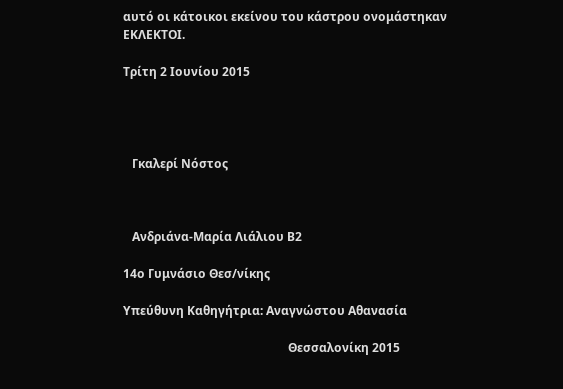αυτό οι κάτοικοι εκείνου του κάστρου ονομάστηκαν ΕΚΛΕΚΤΟΙ.

Τρίτη 2 Ιουνίου 2015




   Γκαλερί Νόστος



   Ανδριάνα-Μαρία Λιάλιου Β2

14ο Γυμνάσιο Θεσ/νίκης

Υπεύθυνη Καθηγήτρια: Αναγνώστου Αθανασία

                                                       Θεσσαλονίκη 2015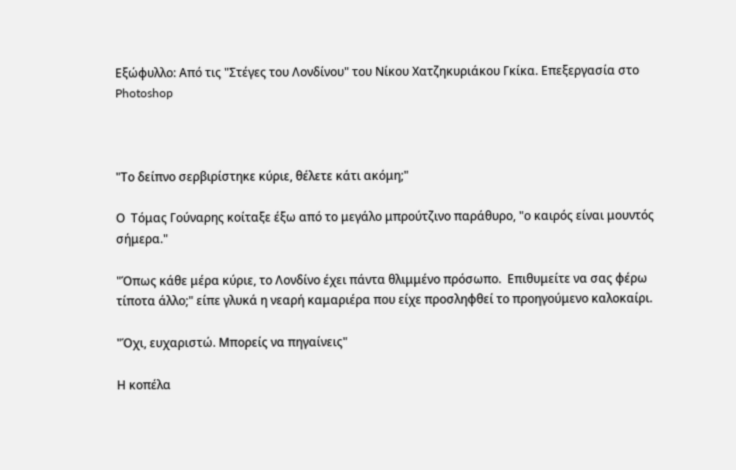Εξώφυλλο: Από τις "Στέγες του Λονδίνου" του Νίκου Χατζηκυριάκου Γκίκα. Επεξεργασία στο Photoshop



"Το δείπνο σερβιρίστηκε κύριε, θέλετε κάτι ακόμη;"

Ο  Τόμας Γούναρης κοίταξε έξω από το μεγάλο μπρούτζινο παράθυρο, "ο καιρός είναι μουντός σήμερα."

"Όπως κάθε μέρα κύριε, το Λονδίνο έχει πάντα θλιμμένο πρόσωπο.  Επιθυμείτε να σας φέρω τίποτα άλλο;" είπε γλυκά η νεαρή καμαριέρα που είχε προσληφθεί το προηγούμενο καλοκαίρι.

"Όχι, ευχαριστώ. Μπορείς να πηγαίνεις"

Η κοπέλα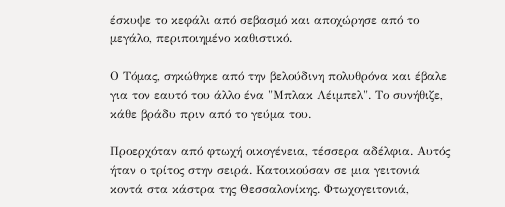έσκυψε το κεφάλι από σεβασμό και αποχώρησε από το μεγάλο, περιποιημένο καθιστικό.

Ο Τόμας, σηκώθηκε από την βελούδινη πολυθρόνα και έβαλε για τον εαυτό του άλλο ένα "Μπλακ Λέιμπελ". Το συνήθιζε, κάθε βράδυ πριν από το γεύμα του.

Προερχόταν από φτωχή οικογένεια, τέσσερα αδέλφια. Αυτός ήταν ο τρίτος στην σειρά. Κατοικούσαν σε μια γειτονιά κοντά στα κάστρα της Θεσσαλονίκης. Φτωχογειτονιά,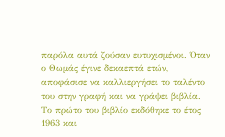παρόλα αυτά ζούσαν ευτυχισμένοι. Όταν ο Θωμάς έγινε δεκαεπτά ετών, αποφάσισε να καλλιεργήσει το ταλέντο του στην γραφή και να γράψει βιβλία. Το πρώτο του βιβλίο εκδόθηκε το έτος 1963 και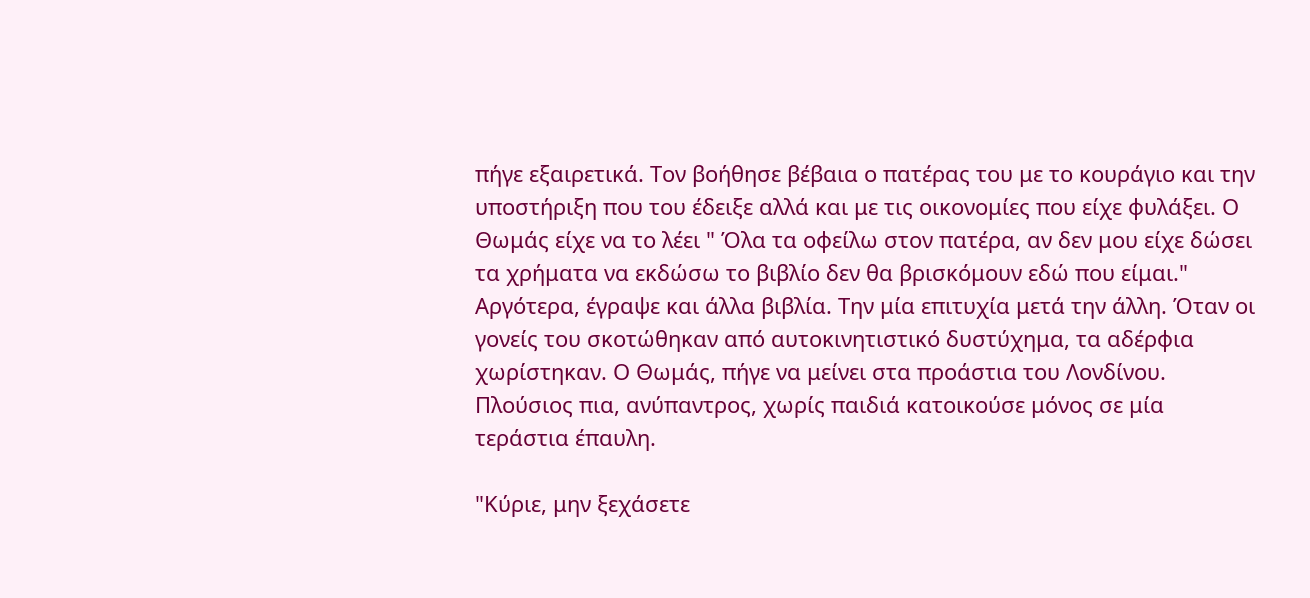πήγε εξαιρετικά. Τον βοήθησε βέβαια ο πατέρας του με το κουράγιο και την υποστήριξη που του έδειξε αλλά και με τις οικονομίες που είχε φυλάξει. Ο Θωμάς είχε να το λέει " Όλα τα οφείλω στον πατέρα, αν δεν μου είχε δώσει τα χρήματα να εκδώσω το βιβλίο δεν θα βρισκόμουν εδώ που είμαι." Αργότερα, έγραψε και άλλα βιβλία. Την μία επιτυχία μετά την άλλη. Όταν οι γονείς του σκοτώθηκαν από αυτοκινητιστικό δυστύχημα, τα αδέρφια χωρίστηκαν. Ο Θωμάς, πήγε να μείνει στα προάστια του Λονδίνου. Πλούσιος πια, ανύπαντρος, χωρίς παιδιά κατοικούσε μόνος σε μία τεράστια έπαυλη.

"Κύριε, μην ξεχάσετε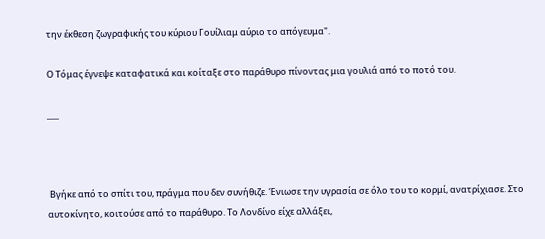την έκθεση ζωγραφικής του κύριου Γουίλιαμ αύριο το απόγευμα".

Ο Τόμας έγνεψε καταφατικά και κοίταξε στο παράθυρο πίνοντας μια γουλιά από το ποτό του.

___



 Βγήκε από το σπίτι του, πράγμα που δεν συνήθιζε. Ένιωσε την υγρασία σε όλο του το κορμί, ανατρίχιασε. Στο αυτοκίνητο, κοιτούσε από το παράθυρο. Το Λονδίνο είχε αλλάξει,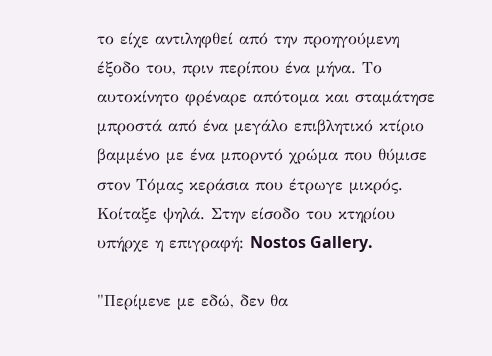το είχε αντιληφθεί από την προηγούμενη έξοδο του, πριν περίπου ένα μήνα. Το αυτοκίνητο φρέναρε απότομα και σταμάτησε μπροστά από ένα μεγάλο επιβλητικό κτίριο βαμμένο με ένα μπορντό χρώμα που θύμισε στον Τόμας κεράσια που έτρωγε μικρός. Κοίταξε ψηλά. Στην είσοδο του κτηρίου υπήρχε η επιγραφή: Nostos Gallery.

"Περίμενε με εδώ, δεν θα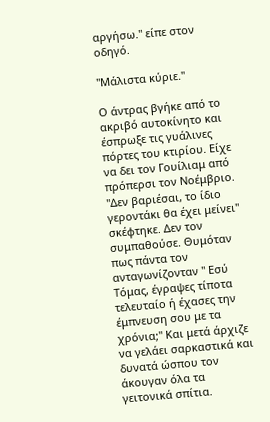αργήσω." είπε στον οδηγό.

"Μάλιστα κύριε."

Ο άντρας βγήκε από το ακριβό αυτοκίνητο και έσπρωξε τις γυάλινες πόρτες του κτιρίου. Είχε να δει τον Γουίλιαμ από πρόπερσι τον Νοέμβριο. "Δεν βαριέσαι, το ίδιο γεροντάκι θα έχει μείνει" σκέφτηκε. Δεν τον συμπαθούσε. Θυμόταν πως πάντα τον ανταγωνίζονταν " Εσύ Τόμας, έγραψες τίποτα τελευταίο ή έχασες την έμπνευση σου με τα χρόνια;" Και μετά άρχιζε να γελάει σαρκαστικά και δυνατά ώσπου τον άκουγαν όλα τα γειτονικά σπίτια.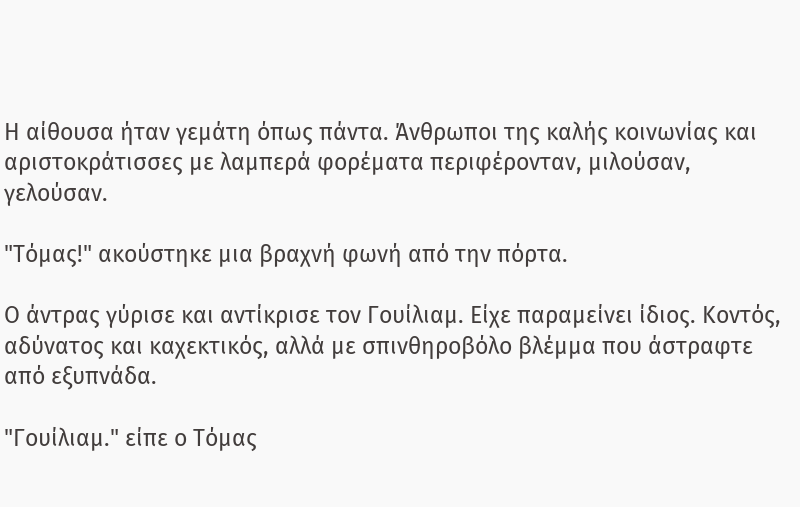Η αίθουσα ήταν γεμάτη όπως πάντα. Άνθρωποι της καλής κοινωνίας και αριστοκράτισσες με λαμπερά φορέματα περιφέρονταν, μιλούσαν, γελούσαν.

"Τόμας!" ακούστηκε μια βραχνή φωνή από την πόρτα.

Ο άντρας γύρισε και αντίκρισε τον Γουίλιαμ. Είχε παραμείνει ίδιος. Κοντός, αδύνατος και καχεκτικός, αλλά με σπινθηροβόλο βλέμμα που άστραφτε από εξυπνάδα.

"Γουίλιαμ." είπε ο Τόμας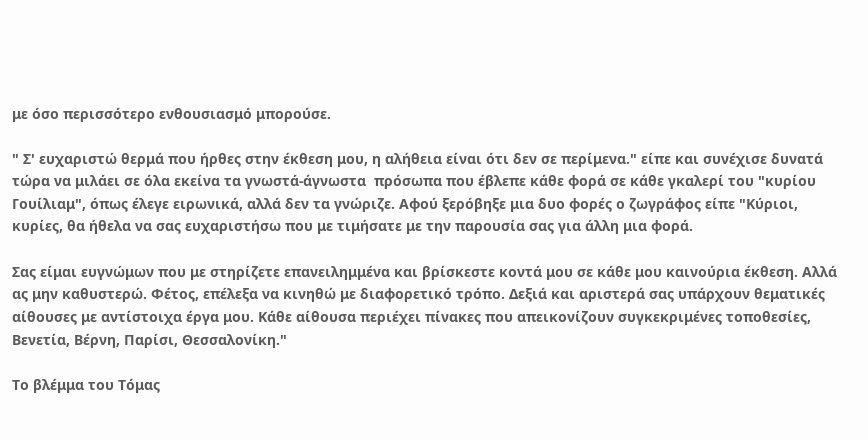με όσο περισσότερο ενθουσιασμό μπορούσε.

" Σ' ευχαριστώ θερμά που ήρθες στην έκθεση μου, η αλήθεια είναι ότι δεν σε περίμενα." είπε και συνέχισε δυνατά τώρα να μιλάει σε όλα εκείνα τα γνωστά-άγνωστα  πρόσωπα που έβλεπε κάθε φορά σε κάθε γκαλερί του "κυρίου Γουίλιαμ", όπως έλεγε ειρωνικά, αλλά δεν τα γνώριζε. Αφού ξερόβηξε μια δυο φορές ο ζωγράφος είπε "Κύριοι, κυρίες, θα ήθελα να σας ευχαριστήσω που με τιμήσατε με την παρουσία σας για άλλη μια φορά.

Σας είμαι ευγνώμων που με στηρίζετε επανειλημμένα και βρίσκεστε κοντά μου σε κάθε μου καινούρια έκθεση. Αλλά ας μην καθυστερώ. Φέτος, επέλεξα να κινηθώ με διαφορετικό τρόπο. Δεξιά και αριστερά σας υπάρχουν θεματικές αίθουσες με αντίστοιχα έργα μου. Κάθε αίθουσα περιέχει πίνακες που απεικονίζουν συγκεκριμένες τοποθεσίες, Βενετία, Βέρνη, Παρίσι, Θεσσαλονίκη."

Το βλέμμα του Τόμας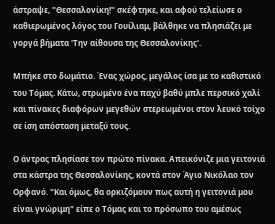άστραψε, "Θεσσαλονίκη!" σκέφτηκε, και αφού τελείωσε ο καθιερωμένος λόγος του Γουίλιαμ, βάλθηκε να πλησιάζει με γοργά βήματα 'Την αίθουσα της Θεσσαλονίκης'.

Μπήκε στο δωμάτιο. Ένας χώρος, μεγάλος ίσα με το καθιστικό του Τόμας. Κάτω, στρωμένο ένα παχύ βαθύ μπλε περσικό χαλί και πίνακες διαφόρων μεγεθών στερεωμένοι στον λευκό τοίχο σε ίση απόσταση μεταξύ τους.

Ο άντρας πλησίασε τον πρώτο πίνακα. Απεικόνιζε μια γειτονιά στα κάστρα της Θεσσαλονίκης, κοντά στον Άγιο Νικόλαο τον Ορφανό. "Και όμως, θα ορκιζόμουν πως αυτή η γειτονιά μου είναι γνώριμη" είπε ο Τόμας και το πρόσωπο του αμέσως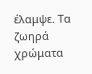έλαμψε. Τα ζωηρά χρώματα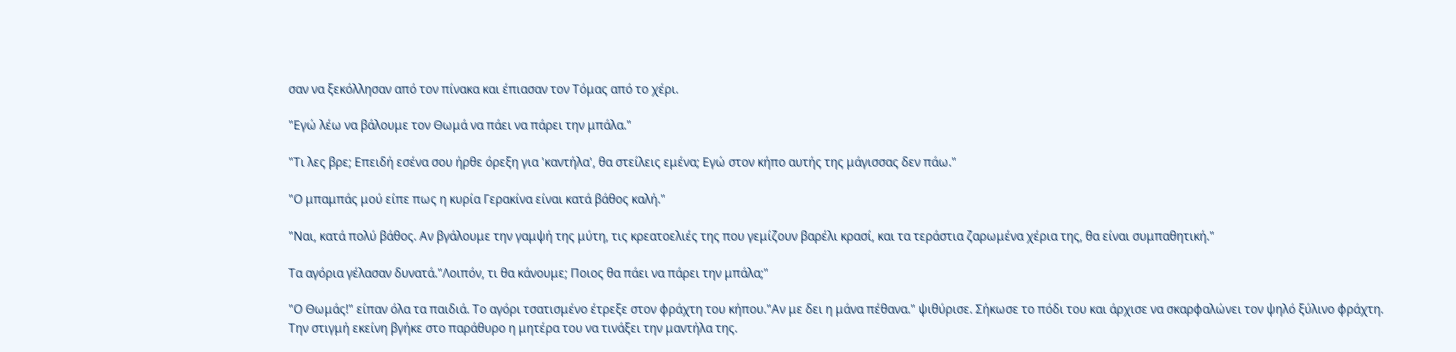σαν να ξεκόλλησαν από τον πίνακα και έπιασαν τον Τόμας από το χέρι.

"Εγώ λέω να βάλουμε τον Θωμά να πάει να πάρει την μπάλα."

"Τι λες βρε; Επειδή εσένα σου ήρθε όρεξη για 'καντήλα', θα στείλεις εμένα; Εγώ στον κήπο αυτής της μάγισσας δεν πάω."

"Ο μπαμπάς μού είπε πως η κυρία Γερακίνα είναι κατά βάθος καλή."

"Ναι, κατά πολύ βάθος. Αν βγάλουμε την γαμψή της μύτη, τις κρεατοελιές της που γεμίζουν βαρέλι κρασί, και τα τεράστια ζαρωμένα χέρια της, θα είναι συμπαθητική."

Τα αγόρια γέλασαν δυνατά."Λοιπόν, τι θα κάνουμε; Ποιος θα πάει να πάρει την μπάλα;"

"Ο Θωμάς!" είπαν όλα τα παιδιά. Το αγόρι τσατισμένο έτρεξε στον φράχτη του κήπου."Αν με δει η μάνα πέθανα." ψιθύρισε. Σήκωσε το πόδι του και άρχισε να σκαρφαλώνει τον ψηλό ξύλινο φράχτη. Την στιγμή εκείνη βγήκε στο παράθυρο η μητέρα του να τινάξει την μαντήλα της.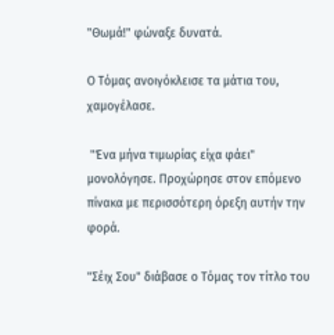"Θωμά!" φώναξε δυνατά.

Ο Τόμας ανοιγόκλεισε τα μάτια του, χαμογέλασε.

 "Ένα μήνα τιμωρίας είχα φάει" μονολόγησε. Προχώρησε στον επόμενο πίνακα με περισσότερη όρεξη αυτήν την φορά.

"Σέιχ Σου" διάβασε ο Τόμας τον τίτλο του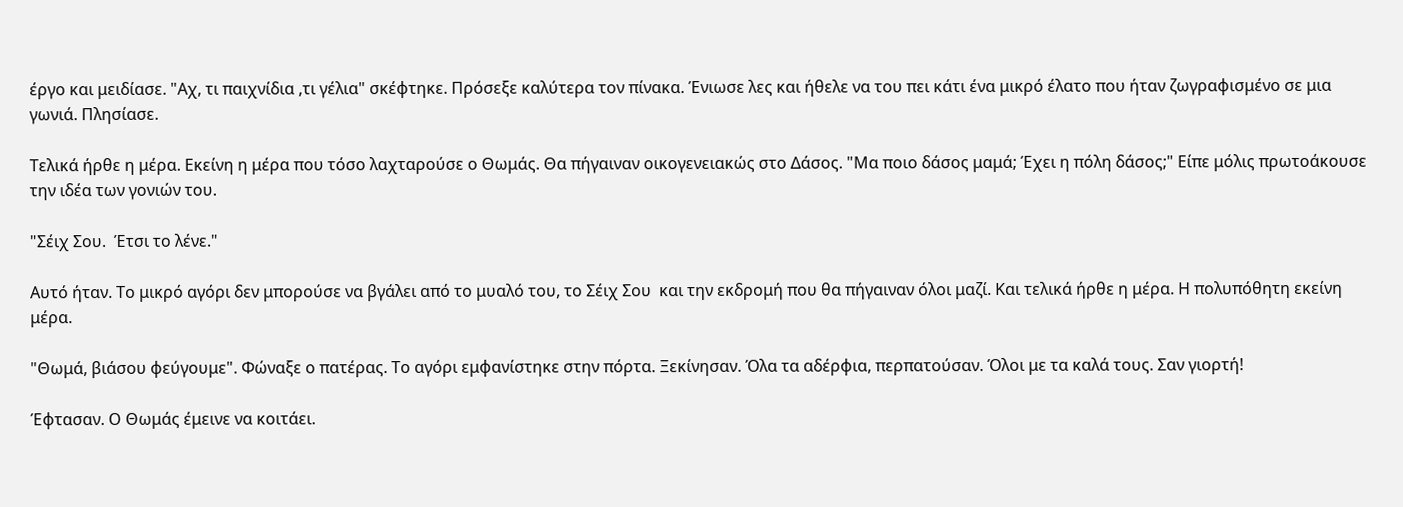έργο και μειδίασε. "Αχ, τι παιχνίδια ,τι γέλια" σκέφτηκε. Πρόσεξε καλύτερα τον πίνακα. Ένιωσε λες και ήθελε να του πει κάτι ένα μικρό έλατο που ήταν ζωγραφισμένο σε μια γωνιά. Πλησίασε.

Τελικά ήρθε η μέρα. Εκείνη η μέρα που τόσο λαχταρούσε ο Θωμάς. Θα πήγαιναν οικογενειακώς στο Δάσος. "Μα ποιο δάσος μαμά; Έχει η πόλη δάσος;" Είπε μόλις πρωτοάκουσε την ιδέα των γονιών του.

"Σέιχ Σου.  Έτσι το λένε."

Αυτό ήταν. Το μικρό αγόρι δεν μπορούσε να βγάλει από το μυαλό του, το Σέιχ Σου  και την εκδρομή που θα πήγαιναν όλοι μαζί. Και τελικά ήρθε η μέρα. Η πολυπόθητη εκείνη μέρα.

"Θωμά, βιάσου φεύγουμε". Φώναξε ο πατέρας. Το αγόρι εμφανίστηκε στην πόρτα. Ξεκίνησαν. Όλα τα αδέρφια, περπατούσαν. Όλοι με τα καλά τους. Σαν γιορτή!

Έφτασαν. Ο Θωμάς έμεινε να κοιτάει.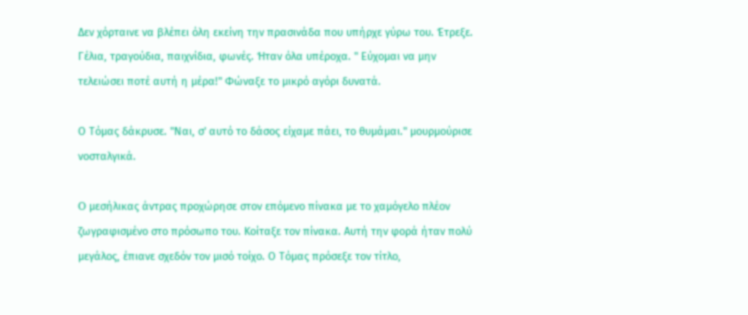Δεν χόρταινε να βλέπει όλη εκείνη την πρασινάδα που υπήρχε γύρω του. Έτρεξε. Γέλια, τραγούδια, παιχνίδια, φωνές. Ήταν όλα υπέροχα. " Εύχομαι να μην τελειώσει ποτέ αυτή η μέρα!" Φώναξε το μικρό αγόρι δυνατά.

Ο Τόμας δάκρυσε. "Ναι, σ' αυτό το δάσος είχαμε πάει, το θυμάμαι." μουρμούρισε νοσταλγικά.

O μεσήλικας άντρας προχώρησε στον επόμενο πίνακα με το χαμόγελο πλέον ζωγραφισμένο στο πρόσωπο του. Κοίταξε τον πίνακα. Αυτή την φορά ήταν πολύ μεγάλος, έπιανε σχεδόν τον μισό τοίχο. Ο Τόμας πρόσεξε τον τίτλο,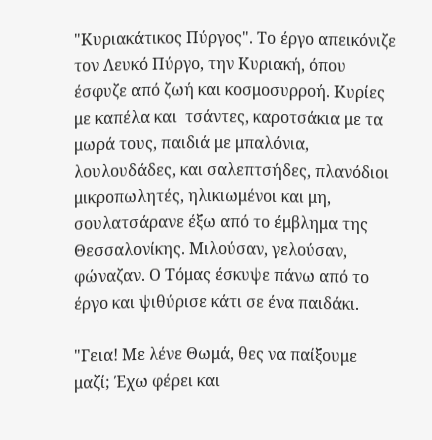"Κυριακάτικος Πύργος". Το έργο απεικόνιζε τον Λευκό Πύργο, την Κυριακή, όπου έσφυζε από ζωή και κοσμοσυρροή. Κυρίες με καπέλα και  τσάντες, καροτσάκια με τα μωρά τους, παιδιά με μπαλόνια, λουλουδάδες, και σαλεπτσήδες, πλανόδιοι μικροπωλητές, ηλικιωμένοι και μη, σουλατσάρανε έξω από το έμβλημα της Θεσσαλονίκης. Μιλούσαν, γελούσαν, φώναζαν. Ο Τόμας έσκυψε πάνω από το έργο και ψιθύρισε κάτι σε ένα παιδάκι.

"Γεια! Με λένε Θωμά, θες να παίξουμε μαζί; Έχω φέρει και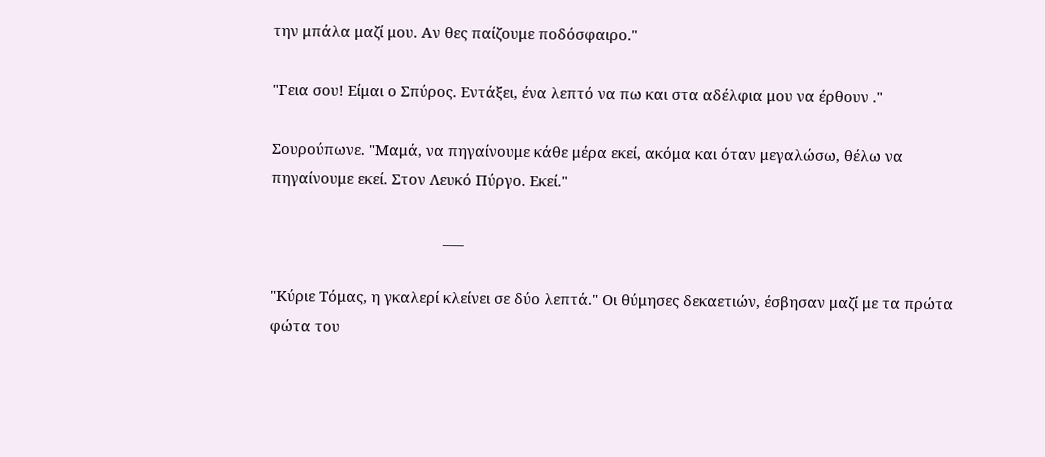την μπάλα μαζί μου. Αν θες παίζουμε ποδόσφαιρο."

"Γεια σου! Είμαι ο Σπύρος. Εντάξει, ένα λεπτό να πω και στα αδέλφια μου να έρθουν ."

Σουρούπωνε. "Μαμά, να πηγαίνουμε κάθε μέρα εκεί, ακόμα και όταν μεγαλώσω, θέλω να πηγαίνουμε εκεί. Στον Λευκό Πύργο. Εκεί."

                                           ___

"Κύριε Τόμας, η γκαλερί κλείνει σε δύο λεπτά." Οι θύμησες δεκαετιών, έσβησαν μαζί με τα πρώτα φώτα του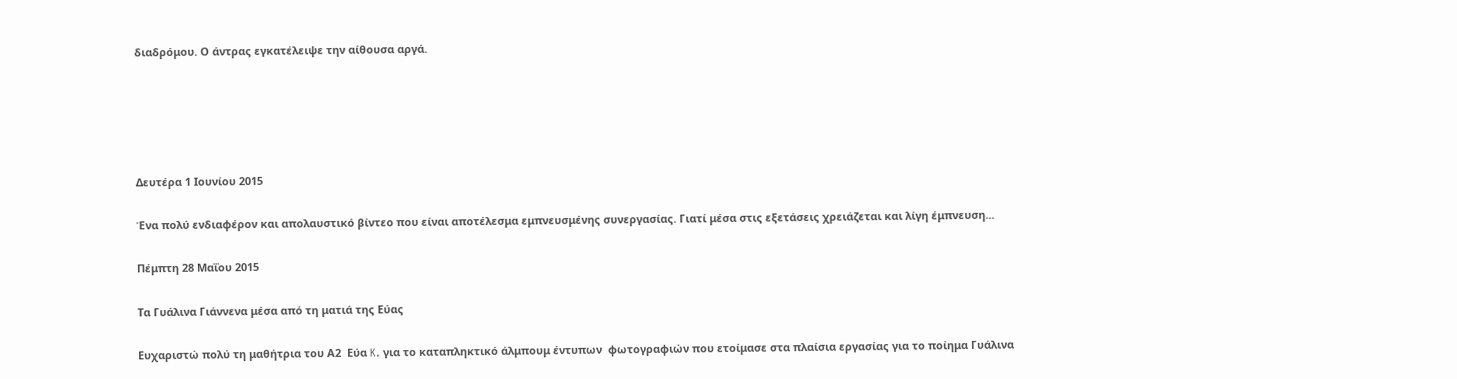διαδρόμου. Ο άντρας εγκατέλειψε την αίθουσα αργά.





Δευτέρα 1 Ιουνίου 2015

Ένα πολύ ενδιαφέρον και απολαυστικό βίντεο που είναι αποτέλεσμα εμπνευσμένης συνεργασίας. Γιατί μέσα στις εξετάσεις χρειάζεται και λίγη έμπνευση...

Πέμπτη 28 Μαΐου 2015

Tα Γυάλινα Γιάννενα μέσα από τη ματιά της Εύας

Ευχαριστώ πολύ τη μαθήτρια του Α2  Εύα K. για το καταπληκτικό άλμπουμ έντυπων  φωτογραφιών που ετοίμασε στα πλαίσια εργασίας για το ποίημα Γυάλινα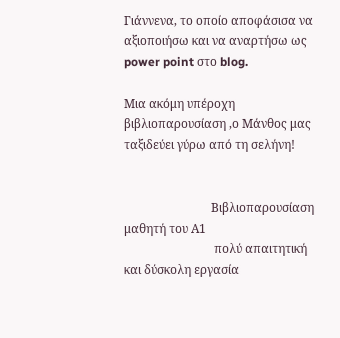Γιάννενα, το οποίο αποφάσισα να αξιοποιήσω και να αναρτήσω ως power point στο blog.

Μια ακόμη υπέροχη βιβλιοπαρουσίαση ,ο Μάνθος μας ταξιδεύει γύρω από τη σελήνη!


                             Βιβλιοπαρουσίαση μαθητή του Α1
                              πολύ απαιτητική και δύσκολη εργασία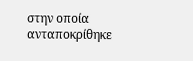στην οποία ανταποκρίθηκε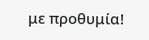με προθυμία!